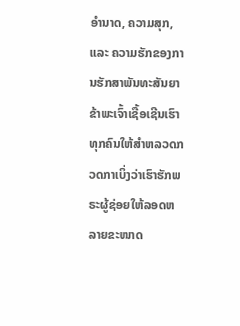ອຳນາດ, ຄວາມສຸກ, ແລະ ຄວາມຮັກຂອງການຮັກສາພັນທະສັນຍາ
ຂ້າພະເຈົ້າເຊື້ອເຊີນເຮົາທຸກຄົນໃຫ້ສຳຫລວດກວດກາເບິ່ງວ່າເຮົາຮັກພຣະຜູ້ຊ່ອຍໃຫ້ລອດຫລາຍຂະໜາດ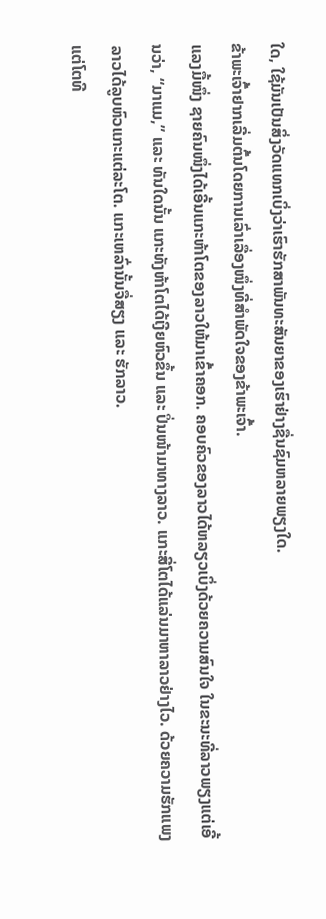ໃດ, ໃຊ້ມັນເປັນສິ່ງວັດແທກເບິ່ງວ່າເຮົາຮັກສາພັນທະສັນຍາຂອງເຮົາຢ່າງຊື່ນຊົມຫລາຍພຽງໃດ.
ຂ້າພະເຈົ້າຢາກເລີ່ມຕົ້ນໂດຍການເລົ່າເລື່ອງໜຶ່ງທີ່ສຳພັດໃຈຂອງຂ້າພະເຈົ້າ.
ແລງມື້ໜຶ່ງ ຊາຍຄົນໜຶ່ງໄດ້ເອີ້ນແກະຫ້າໂຕຂອງລາວໃຫ້ມາເຂົ້າຄອກ. ຄອບຄົວຂອງລາວໄດ້ຫລຽວເບິ່ງດ້ວຍຄວາມສົນໃຈ ໃນຂະນະທີ່ລາວພຽງແຕ່ເອີ້ນວ່າ, “ມາແມ,” ແລະ ທັນໃດນັ້ນ ແກະທັງຫ້າໂຕໄດ້ເງີຍຫົວຂຶ້ນ ແລະ ປິ່ນໜ້າມາທາງລາວ. ແກະສີ່ໂຕໄດ້ແລ່ນມາຫາລາວຢ່າງໄວ. ດ້ວຍຄວາມຮັກແພງ ລາວໄດ້ລູບຫົວແກະແຕ່ລະໂຕ. ແກະເຫລົ່ານັ້ນຈື່ສຽງ ແລະ ຮັກລາວ.
ແຕ່ໂຕທີ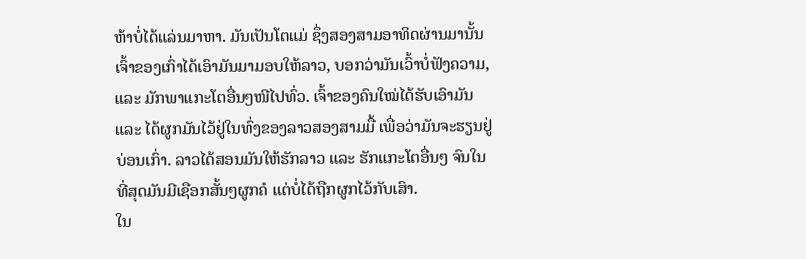ຫ້າບໍ່ໄດ້ແລ່ນມາຫາ. ມັນເປັນໂຕແມ່ ຊຶ່ງສອງສາມອາທິດຜ່ານມານັ້ນ ເຈົ້າຂອງເກົ່າໄດ້ເອົາມັນມາມອບໃຫ້ລາວ, ບອກວ່າມັນເວົ້າບໍ່ຟັງຄວາມ, ແລະ ມັກພາແກະໂຕອື່ນໆໜີໄປທົ່ວ. ເຈົ້າຂອງຄົນໃໝ່ໄດ້ຮັບເອົາມັນ ແລະ ໄດ້ຜູກມັນໄວ້ຢູ່ໃນທົ່ງຂອງລາວສອງສາມມື້ ເພື່ອວ່າມັນຈະຮຽນຢູ່ບ່ອນເກົ່າ. ລາວໄດ້ສອນມັນໃຫ້ຮັກລາວ ແລະ ຮັກແກະໂຕອື່ນໆ ຈົນໃນທີ່ສຸດມັນມີເຊືອກສັ້ນໆຜູກຄໍ ແຕ່ບໍ່ໄດ້ຖືກຜູກໄວ້ກັບເສົາ.
ໃນ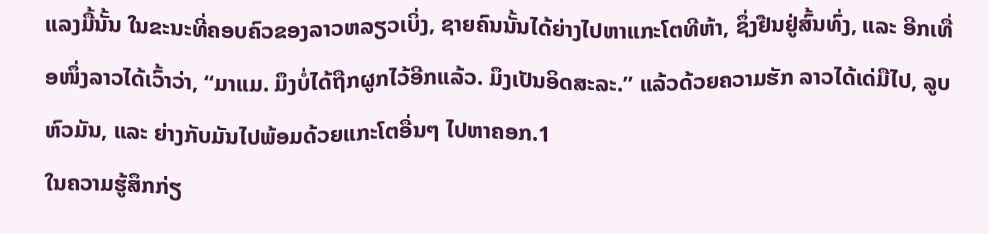ແລງມື້ນັ້ນ ໃນຂະນະທີ່ຄອບຄົວຂອງລາວຫລຽວເບິ່ງ, ຊາຍຄົນນັ້ນໄດ້ຍ່າງໄປຫາແກະໂຕທີຫ້າ, ຊຶ່ງຢືນຢູ່ສົ້ນທົ່ງ, ແລະ ອີກເທື່ອໜຶ່ງລາວໄດ້ເວົ້າວ່າ, “ມາແມ. ມຶງບໍ່ໄດ້ຖືກຜູກໄວ້ອີກແລ້ວ. ມຶງເປັນອິດສະລະ.” ແລ້ວດ້ວຍຄວາມຮັກ ລາວໄດ້ເດ່ມືໄປ, ລູບຫົວມັນ, ແລະ ຍ່າງກັບມັນໄປພ້ອມດ້ວຍແກະໂຕອື່ນໆ ໄປຫາຄອກ.1
ໃນຄວາມຮູ້ສຶກກ່ຽ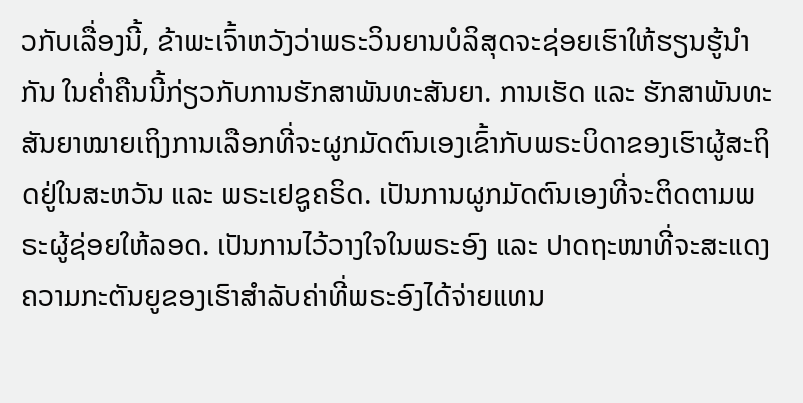ວກັບເລື່ອງນີ້, ຂ້າພະເຈົ້າຫວັງວ່າພຣະວິນຍານບໍລິສຸດຈະຊ່ອຍເຮົາໃຫ້ຮຽນຮູ້ນຳກັນ ໃນຄ່ຳຄືນນີ້ກ່ຽວກັບການຮັກສາພັນທະສັນຍາ. ການເຮັດ ແລະ ຮັກສາພັນທະສັນຍາໝາຍເຖິງການເລືອກທີ່ຈະຜູກມັດຕົນເອງເຂົ້າກັບພຣະບິດາຂອງເຮົາຜູ້ສະຖິດຢູ່ໃນສະຫວັນ ແລະ ພຣະເຢຊູຄຣິດ. ເປັນການຜູກມັດຕົນເອງທີ່ຈະຕິດຕາມພຣະຜູ້ຊ່ອຍໃຫ້ລອດ. ເປັນການໄວ້ວາງໃຈໃນພຣະອົງ ແລະ ປາດຖະໜາທີ່ຈະສະແດງຄວາມກະຕັນຍູຂອງເຮົາສຳລັບຄ່າທີ່ພຣະອົງໄດ້ຈ່າຍແທນ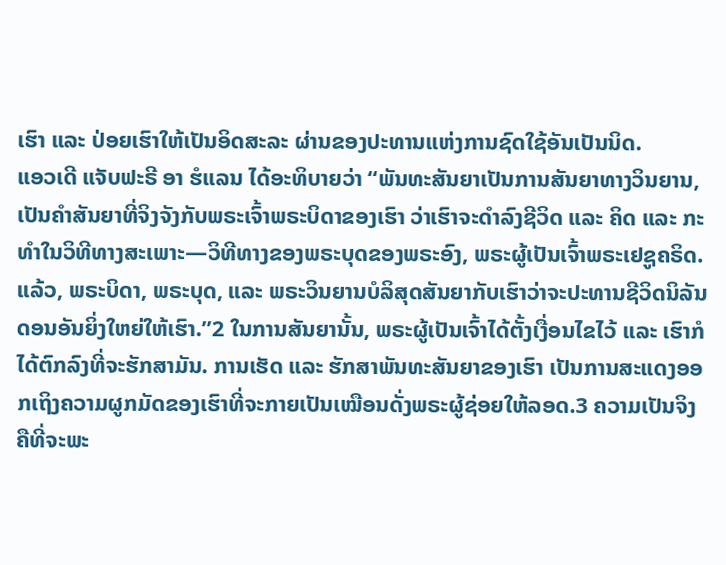ເຮົາ ແລະ ປ່ອຍເຮົາໃຫ້ເປັນອິດສະລະ ຜ່ານຂອງປະທານແຫ່ງການຊົດໃຊ້ອັນເປັນນິດ.
ແອວເດີ ແຈັບຟະຣີ ອາ ຮໍແລນ ໄດ້ອະທິບາຍວ່າ “ພັນທະສັນຍາເປັນການສັນຍາທາງວິນຍານ, ເປັນຄຳສັນຍາທີ່ຈິງຈັງກັບພຣະເຈົ້າພຣະບິດາຂອງເຮົາ ວ່າເຮົາຈະດຳລົງຊີວິດ ແລະ ຄິດ ແລະ ກະທຳໃນວິທີທາງສະເພາະ—ວິທີທາງຂອງພຣະບຸດຂອງພຣະອົງ, ພຣະຜູ້ເປັນເຈົ້າພຣະເຢຊູຄຣິດ. ແລ້ວ, ພຣະບິດາ, ພຣະບຸດ, ແລະ ພຣະວິນຍານບໍລິສຸດສັນຍາກັບເຮົາວ່າຈະປະທານຊີວິດນິລັນດອນອັນຍິ່ງໃຫຍ່ໃຫ້ເຮົາ.”2 ໃນການສັນຍານັ້ນ, ພຣະຜູ້ເປັນເຈົ້າໄດ້ຕັ້ງເງື່ອນໄຂໄວ້ ແລະ ເຮົາກໍໄດ້ຕົກລົງທີ່ຈະຮັກສາມັນ. ການເຮັດ ແລະ ຮັກສາພັນທະສັນຍາຂອງເຮົາ ເປັນການສະແດງອອກເຖິງຄວາມຜູກມັດຂອງເຮົາທີ່ຈະກາຍເປັນເໝືອນດັ່ງພຣະຜູ້ຊ່ອຍໃຫ້ລອດ.3 ຄວາມເປັນຈິງຄືທີ່ຈະພະ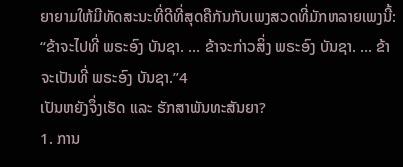ຍາຍາມໃຫ້ມີທັດສະນະທີ່ດີທີ່ສຸດຄືກັນກັບເພງສວດທີ່ມັກຫລາຍເພງນີ້: “ຂ້າຈະໄປທີ່ ພຣະອົງ ບັນຊາ. … ຂ້າຈະກ່າວສິ່ງ ພຣະອົງ ບັນຊາ. … ຂ້າຈະເປັນທີ່ ພຣະອົງ ບັນຊາ.”4
ເປັນຫຍັງຈຶ່ງເຮັດ ແລະ ຮັກສາພັນທະສັນຍາ?
1. ການ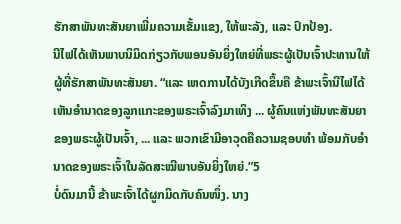ຮັກສາພັນທະສັນຍາເພີ່ມຄວາມເຂັ້ມແຂງ, ໃຫ້ພະລັງ, ແລະ ປົກປ້ອງ.
ນີໄຟໄດ້ເຫັນພາບນິມິດກ່ຽວກັບພອນອັນຍິ່ງໃຫຍ່ທີ່ພຣະຜູ້ເປັນເຈົ້າປະທານໃຫ້ຜູ້ທີ່ຮັກສາພັນທະສັນຍາ. “ແລະ ເຫດການໄດ້ບັງເກີດຂຶ້ນຄື ຂ້າພະເຈົ້ານີໄຟໄດ້ເຫັນອຳນາດຂອງລູກແກະຂອງພຣະເຈົ້າລົງມາເທິງ ... ຜູ້ຄົນແຫ່ງພັນທະສັນຍາຂອງພຣະຜູ້ເປັນເຈົ້າ, ... ແລະ ພວກເຂົາມີອາວຸດຄືຄວາມຊອບທຳ ພ້ອມກັບອຳນາດຂອງພຣະເຈົ້າໃນລັດສະໝີພາບອັນຍິ່ງໃຫຍ່.”5
ບໍ່ດົນມານີ້ ຂ້າພະເຈົ້າໄດ້ຜູກມິດກັບຄົນໜຶ່ງ. ນາງ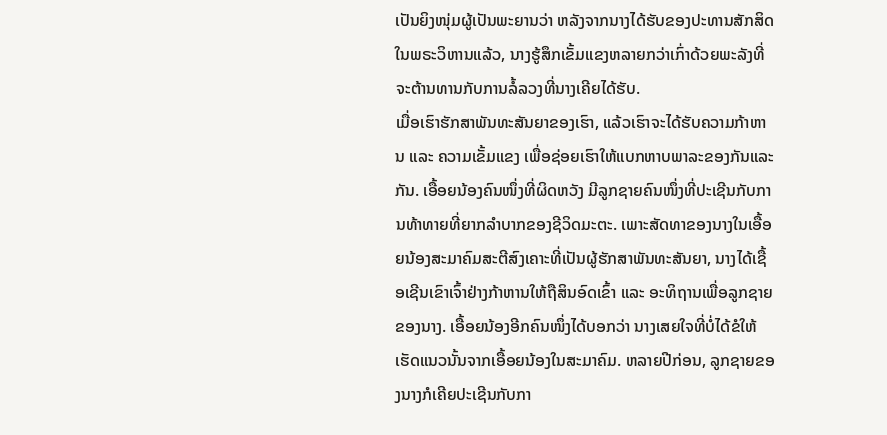ເປັນຍິງໜຸ່ມຜູ້ເປັນພະຍານວ່າ ຫລັງຈາກນາງໄດ້ຮັບຂອງປະທານສັກສິດໃນພຣະວິຫານແລ້ວ, ນາງຮູ້ສຶກເຂັ້ມແຂງຫລາຍກວ່າເກົ່າດ້ວຍພະລັງທີ່ຈະຕ້ານທານກັບການລໍ້ລວງທີ່ນາງເຄີຍໄດ້ຮັບ.
ເມື່ອເຮົາຮັກສາພັນທະສັນຍາຂອງເຮົາ, ແລ້ວເຮົາຈະໄດ້ຮັບຄວາມກ້າຫານ ແລະ ຄວາມເຂັ້ມແຂງ ເພື່ອຊ່ອຍເຮົາໃຫ້ແບກຫາບພາລະຂອງກັນແລະກັນ. ເອື້ອຍນ້ອງຄົນໜຶ່ງທີ່ຜິດຫວັງ ມີລູກຊາຍຄົນໜຶ່ງທີ່ປະເຊີນກັບການທ້າທາຍທີ່ຍາກລຳບາກຂອງຊີວິດມະຕະ. ເພາະສັດທາຂອງນາງໃນເອື້ອຍນ້ອງສະມາຄົມສະຕີສົງເຄາະທີ່ເປັນຜູ້ຮັກສາພັນທະສັນຍາ, ນາງໄດ້ເຊື້ອເຊີນເຂົາເຈົ້າຢ່າງກ້າຫານໃຫ້ຖືສິນອົດເຂົ້າ ແລະ ອະທິຖານເພື່ອລູກຊາຍຂອງນາງ. ເອື້ອຍນ້ອງອີກຄົນໜຶ່ງໄດ້ບອກວ່າ ນາງເສຍໃຈທີ່ບໍ່ໄດ້ຂໍໃຫ້ເຮັດແນວນັ້ນຈາກເອື້ອຍນ້ອງໃນສະມາຄົມ. ຫລາຍປີກ່ອນ, ລູກຊາຍຂອງນາງກໍເຄີຍປະເຊີນກັບກາ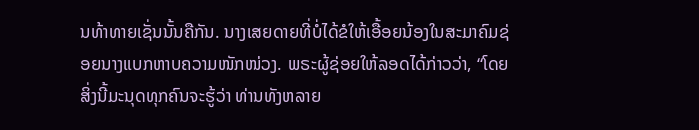ນທ້າທາຍເຊັ່ນນັ້ນຄືກັນ. ນາງເສຍດາຍທີ່ບໍ່ໄດ້ຂໍໃຫ້ເອື້ອຍນ້ອງໃນສະມາຄົມຊ່ອຍນາງແບກຫາບຄວາມໜັກໜ່ວງ. ພຣະຜູ້ຊ່ອຍໃຫ້ລອດໄດ້ກ່າວວ່າ, “ໂດຍສິ່ງນີ້ມະນຸດທຸກຄົນຈະຮູ້ວ່າ ທ່ານທັງຫລາຍ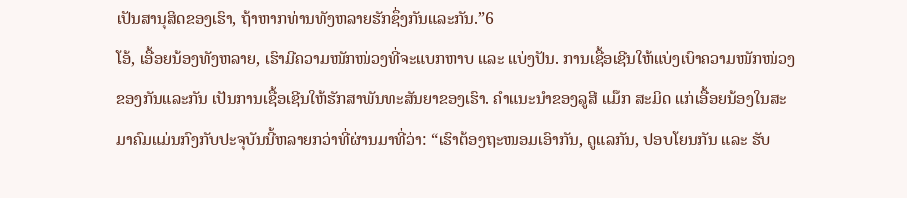ເປັນສານຸສິດຂອງເຮົາ, ຖ້າຫາກທ່ານທັງຫລາຍຮັກຊຶ່ງກັນແລະກັນ.”6
ໂອ້, ເອື້ອຍນ້ອງທັງຫລາຍ, ເຮົາມີຄວາມໜັກໜ່ວງທີ່ຈະແບກຫາບ ແລະ ແບ່ງປັນ. ການເຊື້ອເຊີນໃຫ້ແບ່ງເບົາຄວາມໜັກໜ່ວງຂອງກັນແລະກັນ ເປັນການເຊື້ອເຊີນໃຫ້ຮັກສາພັນທະສັນຍາຂອງເຮົາ. ຄຳແນະນຳຂອງລູສີ ແມ໊ກ ສະມິດ ແກ່ເອື້ອຍນ້ອງໃນສະມາຄົມແມ່ນກົງກັບປະຈຸບັນນີ້ຫລາຍກວ່າທີ່ຜ່ານມາທີ່ວ່າ: “ເຮົາຕ້ອງຖະໜອມເອົາກັນ, ດູແລກັນ, ປອບໂຍນກັນ ແລະ ຮັບ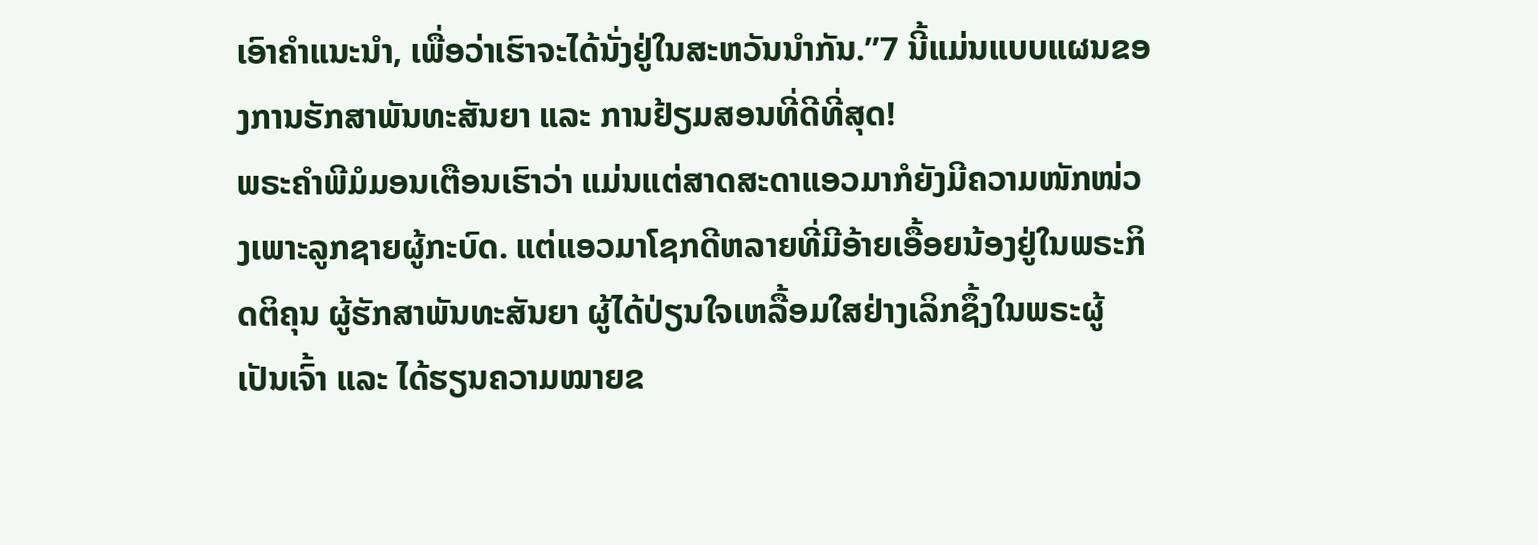ເອົາຄຳແນະນຳ, ເພື່ອວ່າເຮົາຈະໄດ້ນັ່ງຢູ່ໃນສະຫວັນນຳກັນ.”7 ນີ້ແມ່ນແບບແຜນຂອງການຮັກສາພັນທະສັນຍາ ແລະ ການຢ້ຽມສອນທີ່ດີທີ່ສຸດ!
ພຣະຄຳພີມໍມອນເຕືອນເຮົາວ່າ ແມ່ນແຕ່ສາດສະດາແອວມາກໍຍັງມີຄວາມໜັກໜ່ວງເພາະລູກຊາຍຜູ້ກະບົດ. ແຕ່ແອວມາໂຊກດີຫລາຍທີ່ມີອ້າຍເອື້ອຍນ້ອງຢູ່ໃນພຣະກິດຕິຄຸນ ຜູ້ຮັກສາພັນທະສັນຍາ ຜູ້ໄດ້ປ່ຽນໃຈເຫລື້ອມໃສຢ່າງເລິກຊຶ້ງໃນພຣະຜູ້ເປັນເຈົ້າ ແລະ ໄດ້ຮຽນຄວາມໝາຍຂ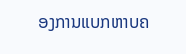ອງການແບກຫາບຄ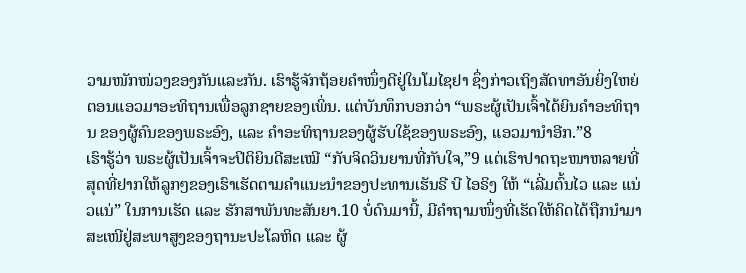ວາມໜັກໜ່ວງຂອງກັນແລະກັນ. ເຮົາຮູ້ຈັກຖ້ອຍຄຳໜຶ່ງດີຢູ່ໃນໂມໄຊຢາ ຊຶ່ງກ່າວເຖິງສັດທາອັນຍິ່ງໃຫຍ່ຕອນແອວມາອະທິຖານເພື່ອລູກຊາຍຂອງເພິ່ນ. ແຕ່ບັນທຶກບອກວ່າ “ພຣະຜູ້ເປັນເຈົ້າໄດ້ຍິນຄຳອະທິຖານ ຂອງຜູ້ຄົນຂອງພຣະອົງ, ແລະ ຄຳອະທິຖານຂອງຜູ້ຮັບໃຊ້ຂອງພຣະອົງ, ແອວມານຳອີກ.”8
ເຮົາຮູ້ວ່າ ພຣະຜູ້ເປັນເຈົ້າຈະປິຕິຍິນດີສະເໝີ “ກັບຈິດວິນຍານທີ່ກັບໃຈ,”9 ແຕ່ເຮົາປາດຖະໜາຫລາຍທີ່ສຸດທີ່ຢາກໃຫ້ລູກໆຂອງເຮົາເຮັດຕາມຄຳແນະນຳຂອງປະທານເຮັນຣີ ບີ ໄອຣິງ ໃຫ້ “ເລີ່ມຕົ້ນໄວ ແລະ ແນ່ວແນ່” ໃນການເຮັດ ແລະ ຮັກສາພັນທະສັນຍາ.10 ບໍ່ດົນມານີ້, ມີຄຳຖາມໜຶ່ງທີ່ເຮັດໃຫ້ຄິດໄດ້ຖືກນຳມາສະເໜີຢູ່ສະພາສູງຂອງຖານະປະໂລຫິດ ແລະ ຜູ້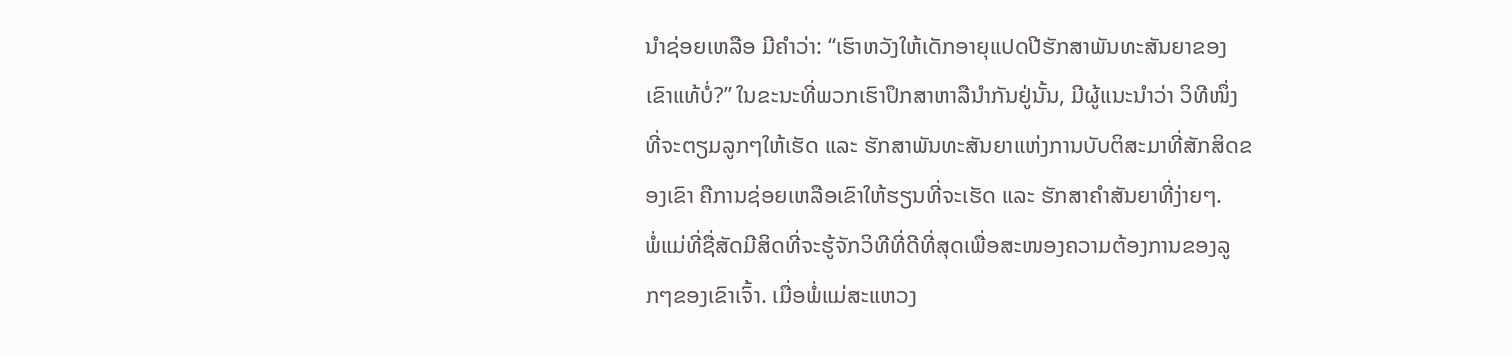ນຳຊ່ອຍເຫລືອ ມີຄຳວ່າ: “ເຮົາຫວັງໃຫ້ເດັກອາຍຸແປດປີຮັກສາພັນທະສັນຍາຂອງເຂົາແທ້ບໍ່?” ໃນຂະນະທີ່ພວກເຮົາປຶກສາຫາລືນຳກັນຢູ່ນັ້ນ, ມີຜູ້ແນະນຳວ່າ ວິທີໜຶ່ງທີ່ຈະຕຽມລູກໆໃຫ້ເຮັດ ແລະ ຮັກສາພັນທະສັນຍາແຫ່ງການບັບຕິສະມາທີ່ສັກສິດຂອງເຂົາ ຄືການຊ່ອຍເຫລືອເຂົາໃຫ້ຮຽນທີ່ຈະເຮັດ ແລະ ຮັກສາຄຳສັນຍາທີ່ງ່າຍໆ.
ພໍ່ແມ່ທີ່ຊື່ສັດມີສິດທີ່ຈະຮູ້ຈັກວິທີທີ່ດີທີ່ສຸດເພື່ອສະໜອງຄວາມຕ້ອງການຂອງລູກໆຂອງເຂົາເຈົ້າ. ເມື່ອພໍ່ແມ່ສະແຫວງ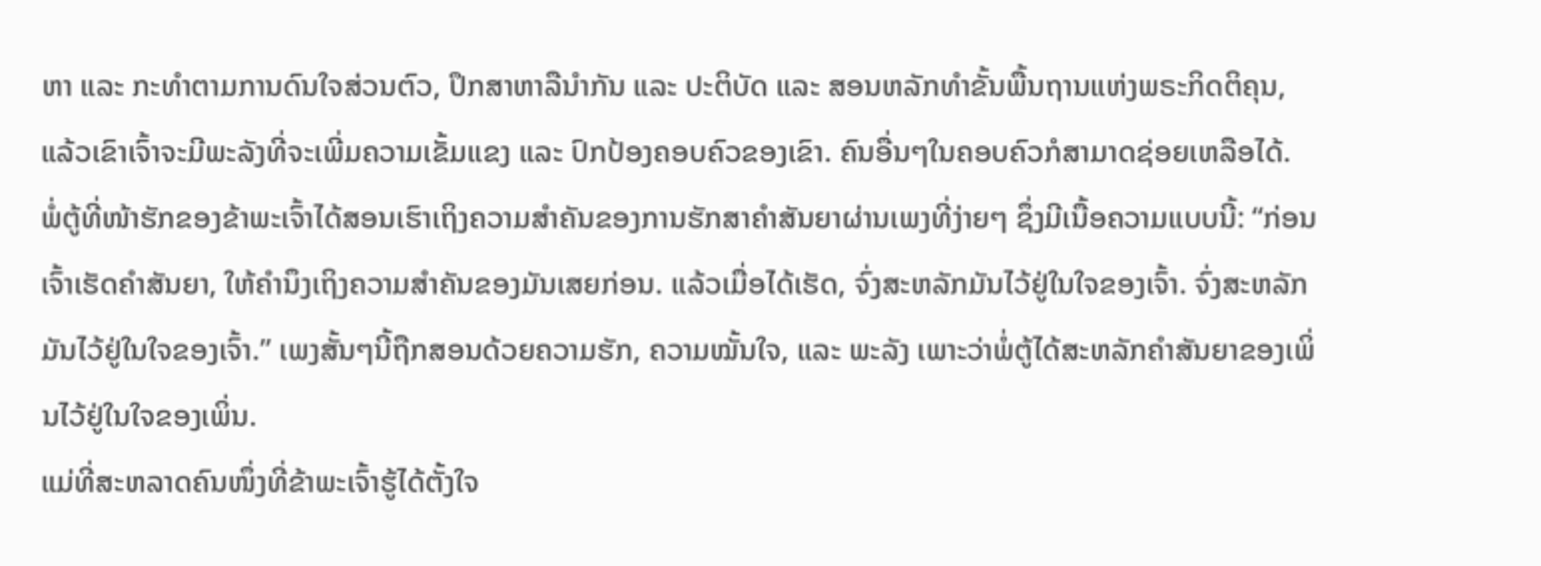ຫາ ແລະ ກະທຳຕາມການດົນໃຈສ່ວນຕົວ, ປຶກສາຫາລືນຳກັນ ແລະ ປະຕິບັດ ແລະ ສອນຫລັກທຳຂັ້ນພື້ນຖານແຫ່ງພຣະກິດຕິຄຸນ, ແລ້ວເຂົາເຈົ້າຈະມີພະລັງທີ່ຈະເພີ່ມຄວາມເຂັ້ມແຂງ ແລະ ປົກປ້ອງຄອບຄົວຂອງເຂົາ. ຄົນອື່ນໆໃນຄອບຄົວກໍສາມາດຊ່ອຍເຫລືອໄດ້. ພໍ່ຕູ້ທີ່ໜ້າຮັກຂອງຂ້າພະເຈົ້າໄດ້ສອນເຮົາເຖິງຄວາມສຳຄັນຂອງການຮັກສາຄຳສັນຍາຜ່ານເພງທີ່ງ່າຍໆ ຊຶ່ງມີເນື້ອຄວາມແບບນີ້: “ກ່ອນເຈົ້າເຮັດຄຳສັນຍາ, ໃຫ້ຄຳນຶງເຖິງຄວາມສຳຄັນຂອງມັນເສຍກ່ອນ. ແລ້ວເມື່ອໄດ້ເຮັດ, ຈົ່ງສະຫລັກມັນໄວ້ຢູ່ໃນໃຈຂອງເຈົ້າ. ຈົ່ງສະຫລັກມັນໄວ້ຢູ່ໃນໃຈຂອງເຈົ້າ.” ເພງສັ້ນໆນີ້ຖືກສອນດ້ວຍຄວາມຮັກ, ຄວາມໝັ້ນໃຈ, ແລະ ພະລັງ ເພາະວ່າພໍ່ຕູ້ໄດ້ສະຫລັກຄຳສັນຍາຂອງເພິ່ນໄວ້ຢູ່ໃນໃຈຂອງເພິ່ນ.
ແມ່ທີ່ສະຫລາດຄົນໜຶ່ງທີ່ຂ້າພະເຈົ້າຮູ້ໄດ້ຕັ້ງໃຈ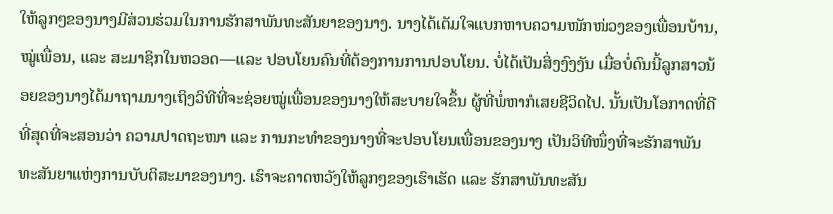ໃຫ້ລູກໆຂອງນາງມີສ່ວນຮ່ວມໃນການຮັກສາພັນທະສັນຍາຂອງນາງ. ນາງໄດ້ເຕັມໃຈແບກຫາບຄວາມໜັກໜ່ວງຂອງເພື່ອນບ້ານ, ໝູ່ເພື່ອນ, ແລະ ສະມາຊິກໃນຫວອດ—ແລະ ປອບໂຍນຄົນທີ່ຕ້ອງການການປອບໂຍນ. ບໍ່ໄດ້ເປັນສິ່ງງົງງັນ ເມື່ອບໍ່ດົນນີ້ລູກສາວນ້ອຍຂອງນາງໄດ້ມາຖາມນາງເຖິງວິທີທີ່ຈະຊ່ອຍໝູ່ເພື່ອນຂອງນາງໃຫ້ສະບາຍໃຈຂຶ້ນ ຜູ້ທີ່ພໍ່ຫາກໍເສຍຊີວິດໄປ. ນັ້ນເປັນໂອກາດທີ່ດີທີ່ສຸດທີ່ຈະສອນວ່າ ຄວາມປາດຖະໜາ ແລະ ການກະທຳຂອງນາງທີ່ຈະປອບໂຍນເພື່ອນຂອງນາງ ເປັນວິທີໜຶ່ງທີ່ຈະຮັກສາພັນທະສັນຍາແຫ່ງການບັບຕິສະມາຂອງນາງ. ເຮົາຈະຄາດຫວັງໃຫ້ລູກໆຂອງເຮົາເຮັດ ແລະ ຮັກສາພັນທະສັນ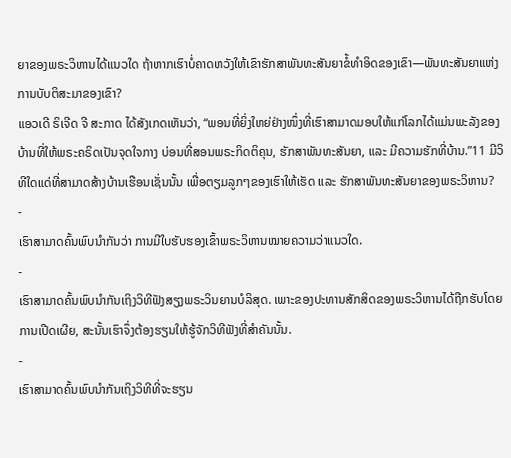ຍາຂອງພຣະວິຫານໄດ້ແນວໃດ ຖ້າຫາກເຮົາບໍ່ຄາດຫວັງໃຫ້ເຂົາຮັກສາພັນທະສັນຍາຂໍ້ທຳອິດຂອງເຂົາ—ພັນທະສັນຍາແຫ່ງການບັບຕິສະມາຂອງເຂົາ?
ແອວເດີ ຣິເຈີດ ຈີ ສະກາດ ໄດ້ສັງເກດເຫັນວ່າ, “ພອນທີ່ຍິ່ງໃຫຍ່ຢ່າງໜຶ່ງທີ່ເຮົາສາມາດມອບໃຫ້ແກ່ໂລກໄດ້ແມ່ນພະລັງຂອງບ້ານທີ່ໃຫ້ພຣະຄຣິດເປັນຈຸດໃຈກາງ ບ່ອນທີ່ສອນພຣະກິດຕິຄຸນ, ຮັກສາພັນທະສັນຍາ, ແລະ ມີຄວາມຮັກທີ່ບ້ານ.”11 ມີວິທີໃດແດ່ທີ່ສາມາດສ້າງບ້ານເຮືອນເຊັ່ນນັ້ນ ເພື່ອຕຽມລູກໆຂອງເຮົາໃຫ້ເຮັດ ແລະ ຮັກສາພັນທະສັນຍາຂອງພຣະວິຫານ?
-
ເຮົາສາມາດຄົ້ນພົບນຳກັນວ່າ ການມີໃບຮັບຮອງເຂົ້າພຣະວິຫານໝາຍຄວາມວ່າແນວໃດ.
-
ເຮົາສາມາດຄົ້ນພົບນຳກັນເຖິງວິທີຟັງສຽງພຣະວິນຍານບໍລິສຸດ. ເພາະຂອງປະທານສັກສິດຂອງພຣະວິຫານໄດ້ຖືກຮັບໂດຍການເປີດເຜີຍ, ສະນັ້ນເຮົາຈຶ່ງຕ້ອງຮຽນໃຫ້ຮູ້ຈັກວິທີຟັງທີ່ສຳຄັນນັ້ນ.
-
ເຮົາສາມາດຄົ້ນພົບນຳກັນເຖິງວິທີທີ່ຈະຮຽນ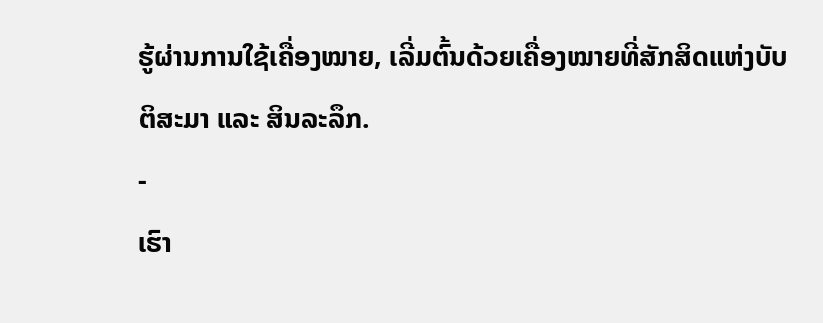ຮູ້ຜ່ານການໃຊ້ເຄື່ອງໝາຍ, ເລີ່ມຕົ້ນດ້ວຍເຄື່ອງໝາຍທີ່ສັກສິດແຫ່ງບັບຕິສະມາ ແລະ ສິນລະລຶກ.
-
ເຮົາ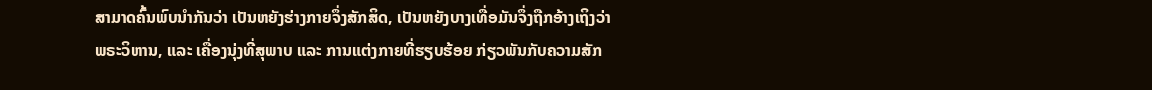ສາມາດຄົ້ນພົບນຳກັນວ່າ ເປັນຫຍັງຮ່າງກາຍຈຶ່ງສັກສິດ, ເປັນຫຍັງບາງເທື່ອມັນຈຶ່ງຖືກອ້າງເຖິງວ່າພຣະວິຫານ, ແລະ ເຄື່ອງນຸ່ງທີ່ສຸພາບ ແລະ ການແຕ່ງກາຍທີ່ຮຽບຮ້ອຍ ກ່ຽວພັນກັບຄວາມສັກ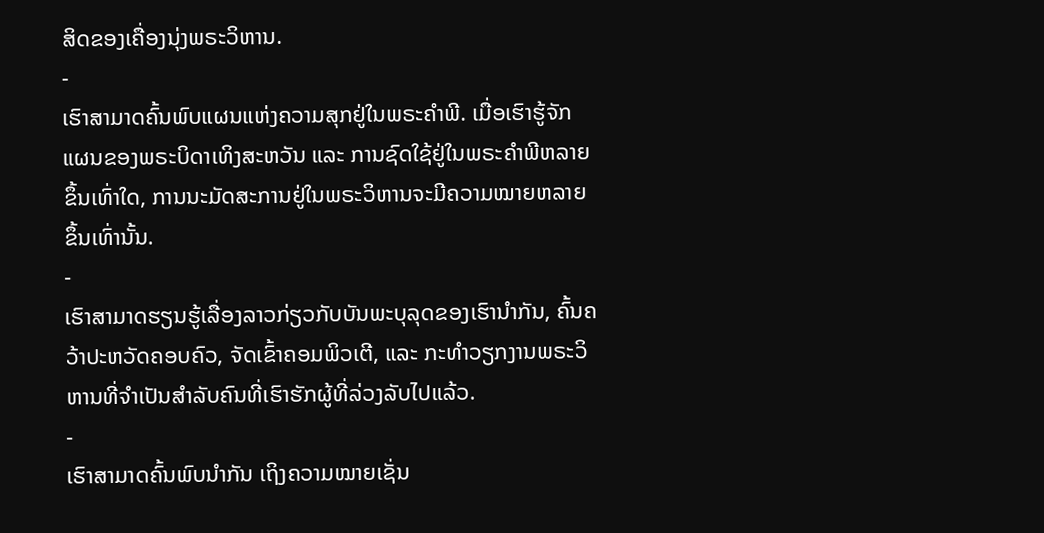ສິດຂອງເຄື່ອງນຸ່ງພຣະວິຫານ.
-
ເຮົາສາມາດຄົ້ນພົບແຜນແຫ່ງຄວາມສຸກຢູ່ໃນພຣະຄຳພີ. ເມື່ອເຮົາຮູ້ຈັກແຜນຂອງພຣະບິດາເທິງສະຫວັນ ແລະ ການຊົດໃຊ້ຢູ່ໃນພຣະຄຳພີຫລາຍຂຶ້ນເທົ່າໃດ, ການນະມັດສະການຢູ່ໃນພຣະວິຫານຈະມີຄວາມໝາຍຫລາຍຂຶ້ນເທົ່ານັ້ນ.
-
ເຮົາສາມາດຮຽນຮູ້ເລື່ອງລາວກ່ຽວກັບບັນພະບຸລຸດຂອງເຮົານຳກັນ, ຄົ້ນຄວ້າປະຫວັດຄອບຄົວ, ຈັດເຂົ້າຄອມພິວເຕີ, ແລະ ກະທຳວຽກງານພຣະວິຫານທີ່ຈຳເປັນສຳລັບຄົນທີ່ເຮົາຮັກຜູ້ທີ່ລ່ວງລັບໄປແລ້ວ.
-
ເຮົາສາມາດຄົ້ນພົບນຳກັນ ເຖິງຄວາມໝາຍເຊັ່ນ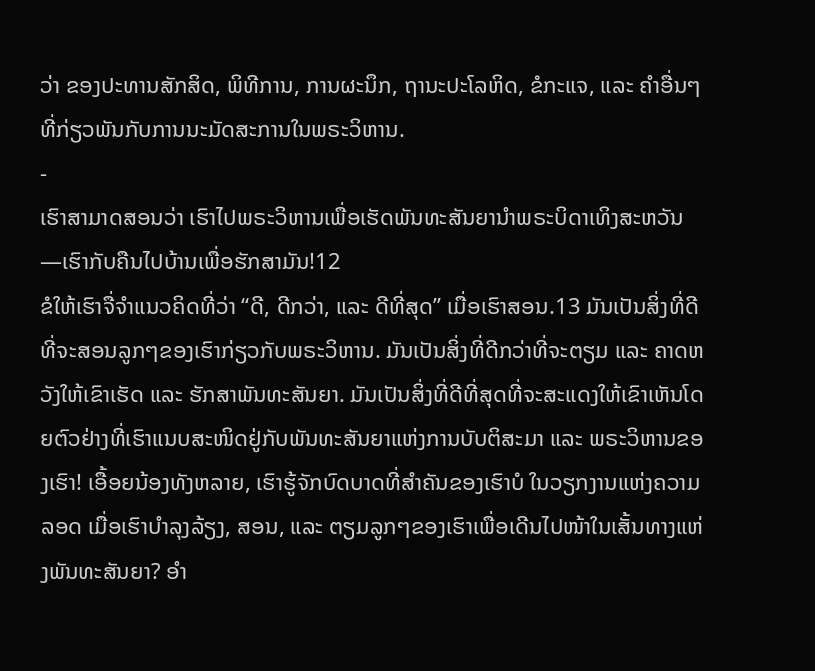ວ່າ ຂອງປະທານສັກສິດ, ພິທີການ, ການຜະນຶກ, ຖານະປະໂລຫິດ, ຂໍກະແຈ, ແລະ ຄຳອື່ນໆ ທີ່ກ່ຽວພັນກັບການນະມັດສະການໃນພຣະວິຫານ.
-
ເຮົາສາມາດສອນວ່າ ເຮົາໄປພຣະວິຫານເພື່ອເຮັດພັນທະສັນຍານຳພຣະບິດາເທິງສະຫວັນ—ເຮົາກັບຄືນໄປບ້ານເພື່ອຮັກສາມັນ!12
ຂໍໃຫ້ເຮົາຈື່ຈຳແນວຄິດທີ່ວ່າ “ດີ, ດີກວ່າ, ແລະ ດີທີ່ສຸດ” ເມື່ອເຮົາສອນ.13 ມັນເປັນສິ່ງທີ່ດີທີ່ຈະສອນລູກໆຂອງເຮົາກ່ຽວກັບພຣະວິຫານ. ມັນເປັນສິ່ງທີ່ດີກວ່າທີ່ຈະຕຽມ ແລະ ຄາດຫວັງໃຫ້ເຂົາເຮັດ ແລະ ຮັກສາພັນທະສັນຍາ. ມັນເປັນສິ່ງທີ່ດີທີ່ສຸດທີ່ຈະສະແດງໃຫ້ເຂົາເຫັນໂດຍຕົວຢ່າງທີ່ເຮົາແນບສະໜິດຢູ່ກັບພັນທະສັນຍາແຫ່ງການບັບຕິສະມາ ແລະ ພຣະວິຫານຂອງເຮົາ! ເອື້ອຍນ້ອງທັງຫລາຍ, ເຮົາຮູ້ຈັກບົດບາດທີ່ສຳຄັນຂອງເຮົາບໍ ໃນວຽກງານແຫ່ງຄວາມລອດ ເມື່ອເຮົາບຳລຸງລ້ຽງ, ສອນ, ແລະ ຕຽມລູກໆຂອງເຮົາເພື່ອເດີນໄປໜ້າໃນເສັ້ນທາງແຫ່ງພັນທະສັນຍາ? ອຳ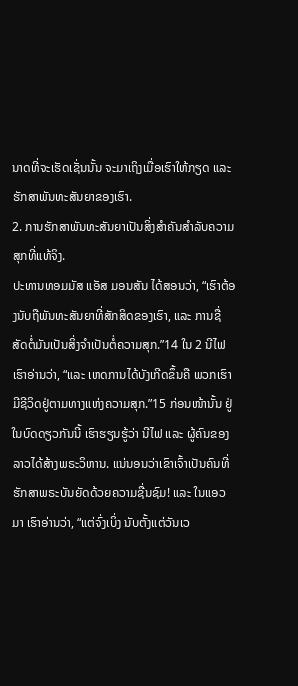ນາດທີ່ຈະເຮັດເຊັ່ນນັ້ນ ຈະມາເຖິງເມື່ອເຮົາໃຫ້ກຽດ ແລະ ຮັກສາພັນທະສັນຍາຂອງເຮົາ.
2. ການຮັກສາພັນທະສັນຍາເປັນສິ່ງສຳຄັນສຳລັບຄວາມສຸກທີ່ແທ້ຈິງ.
ປະທານທອມມັສ ແອັສ ມອນສັນ ໄດ້ສອນວ່າ, “ເຮົາຕ້ອງນັບຖືພັນທະສັນຍາທີ່ສັກສິດຂອງເຮົາ, ແລະ ການຊື່ສັດຕໍ່ມັນເປັນສິ່ງຈຳເປັນຕໍ່ຄວາມສຸກ.”14 ໃນ 2 ນີໄຟ ເຮົາອ່ານວ່າ, “ແລະ ເຫດການໄດ້ບັງເກີດຂຶ້ນຄື ພວກເຮົາມີຊີວິດຢູ່ຕາມທາງແຫ່ງຄວາມສຸກ.”15 ກ່ອນໜ້ານັ້ນ ຢູ່ໃນບົດດຽວກັນນີ້ ເຮົາຮຽນຮູ້ວ່າ ນີໄຟ ແລະ ຜູ້ຄົນຂອງລາວໄດ້ສ້າງພຣະວິຫານ. ແນ່ນອນວ່າເຂົາເຈົ້າເປັນຄົນທີ່ຮັກສາພຣະບັນຍັດດ້ວຍຄວາມຊື່ນຊົມ! ແລະ ໃນແອວມາ ເຮົາອ່ານວ່າ, “ແຕ່ຈົ່ງເບິ່ງ ນັບຕັ້ງແຕ່ວັນເວ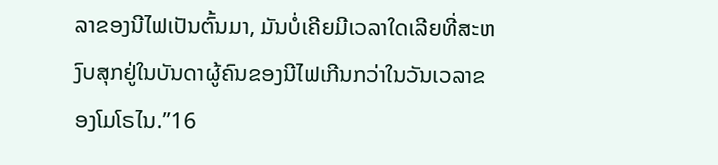ລາຂອງນີໄຟເປັນຕົ້ນມາ, ມັນບໍ່ເຄີຍມີເວລາໃດເລີຍທີ່ສະຫງົບສຸກຢູ່ໃນບັນດາຜູ້ຄົນຂອງນີໄຟເກີນກວ່າໃນວັນເວລາຂອງໂມໂຣໄນ.”16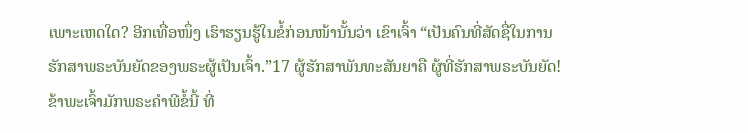ເພາະເຫດໃດ? ອີກເທື່ອໜຶ່ງ ເຮົາຮຽນຮູ້ໃນຂໍ້ກ່ອນໜ້ານັ້ນວ່າ ເຂົາເຈົ້າ “ເປັນຄົນທີ່ສັດຊື່ໃນການຮັກສາພຣະບັນຍັດຂອງພຣະຜູ້ເປັນເຈົ້າ.”17 ຜູ້ຮັກສາພັນທະສັນຍາຄື ຜູ້ທີ່ຮັກສາພຣະບັນຍັດ!
ຂ້າພະເຈົ້າມັກພຣະຄຳພີຂໍ້ນີ້ ທີ່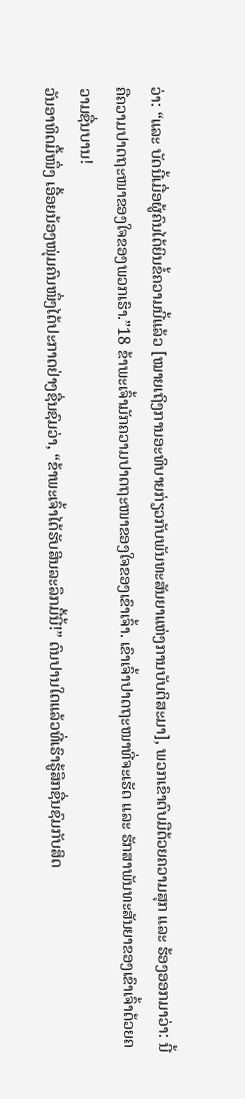ວ່າ: “ແລະ ບັດນີ້ເມື່ອຜູ້ຄົນໄດ້ຍິນຂໍ້ຄວາມນີ້ແລ້ວ [ໝາຍເຖິງການອະທິບາຍກ່ຽວກັບພັນທະສັນຍາແຫ່ງການບັບຕິສະມາ], ພວກເຂົາຕົບມືດ້ວຍຄວາມສຸກ ແລະ ຮ້ອງອອກມາວ່າ: ນີ້ຄືຄວາມປາດຖະໜາຂອງໃຈຂອງພວກເຮົາ.”18 ຂ້າພະເຈົ້າມັກຄວາມປາດຖະໜາຂອງໃຈຂອງເຂົາເຈົ້າ. ເຂົາເຈົ້າປາດຖະໜາທີ່ຈະເຮັດ ແລະ ຮັກສາພັນທະສັນຍາຂອງເຂົາເຈົ້າດ້ວຍຄວາມຊື່ນບານ!
ວັນອາທິດມື້ໜຶ່ງ ເອື້ອຍນ້ອງໜຸ່ມຄົນໜຶ່ງໄດ້ປະກາດຢ່າງຊື່ນຊົມວ່າ, “ຂ້າພະເຈົ້າໄດ້ຮັບສິນລະລຶກມື້ນີ້!” ດົນປານໃດແລ້ວທີ່ເຮົາຮູ້ສຶກຊື່ນຊົມກັບສິດ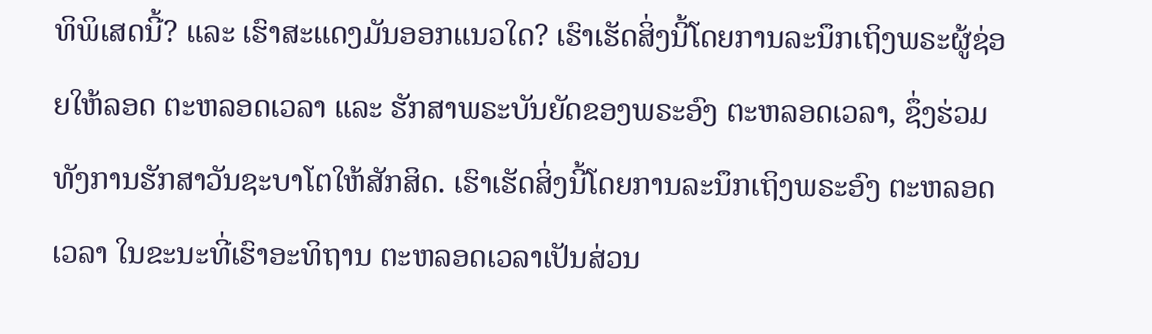ທິພິເສດນີ້? ແລະ ເຮົາສະແດງມັນອອກແນວໃດ? ເຮົາເຮັດສິ່ງນີ້ໂດຍການລະນຶກເຖິງພຣະຜູ້ຊ່ອຍໃຫ້ລອດ ຕະຫລອດເວລາ ແລະ ຮັກສາພຣະບັນຍັດຂອງພຣະອົງ ຕະຫລອດເວລາ, ຊຶ່ງຮ່ວມທັງການຮັກສາວັນຊະບາໂຕໃຫ້ສັກສິດ. ເຮົາເຮັດສິ່ງນີ້ໂດຍການລະນຶກເຖິງພຣະອົງ ຕະຫລອດເວລາ ໃນຂະນະທີ່ເຮົາອະທິຖານ ຕະຫລອດເວລາເປັນສ່ວນ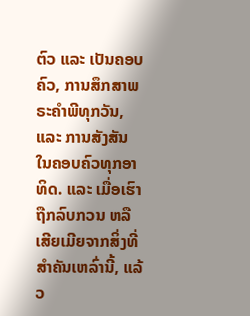ຕົວ ແລະ ເປັນຄອບຄົວ, ການສຶກສາພຣະຄຳພີທຸກວັນ, ແລະ ການສັງສັນໃນຄອບຄົວທຸກອາທິດ. ແລະ ເມື່ອເຮົາຖືກລົບກວນ ຫລື ເສີຍເມີຍຈາກສິ່ງທີ່ສຳຄັນເຫລົ່ານີ້, ແລ້ວ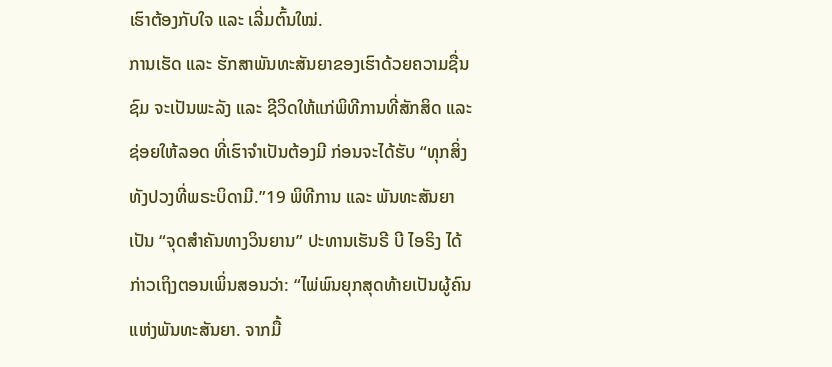ເຮົາຕ້ອງກັບໃຈ ແລະ ເລີ່ມຕົ້ນໃໝ່.
ການເຮັດ ແລະ ຮັກສາພັນທະສັນຍາຂອງເຮົາດ້ວຍຄວາມຊື່ນຊົມ ຈະເປັນພະລັງ ແລະ ຊີວິດໃຫ້ແກ່ພິທີການທີ່ສັກສິດ ແລະ ຊ່ອຍໃຫ້ລອດ ທີ່ເຮົາຈຳເປັນຕ້ອງມີ ກ່ອນຈະໄດ້ຮັບ “ທຸກສິ່ງທັງປວງທີ່ພຣະບິດາມີ.”19 ພິທີການ ແລະ ພັນທະສັນຍາ ເປັນ “ຈຸດສຳຄັນທາງວິນຍານ” ປະທານເຮັນຣີ ບີ ໄອຣິງ ໄດ້ກ່າວເຖິງຕອນເພິ່ນສອນວ່າ: “ໄພ່ພົນຍຸກສຸດທ້າຍເປັນຜູ້ຄົນແຫ່ງພັນທະສັນຍາ. ຈາກມື້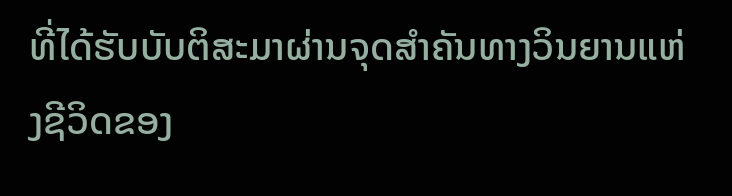ທີ່ໄດ້ຮັບບັບຕິສະມາຜ່ານຈຸດສຳຄັນທາງວິນຍານແຫ່ງຊີວິດຂອງ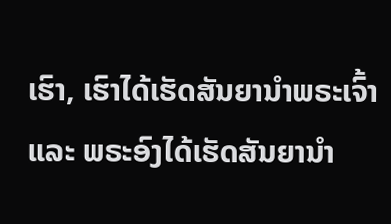ເຮົາ, ເຮົາໄດ້ເຮັດສັນຍານຳພຣະເຈົ້າ ແລະ ພຣະອົງໄດ້ເຮັດສັນຍານຳ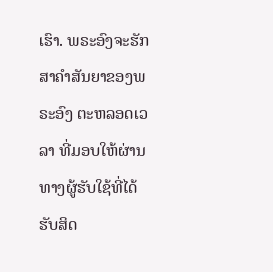ເຮົາ. ພຣະອົງຈະຮັກສາຄຳສັນຍາຂອງພຣະອົງ ຕະຫລອດເວລາ ທີ່ມອບໃຫ້ຜ່ານທາງຜູ້ຮັບໃຊ້ທີ່ໄດ້ຮັບສິດ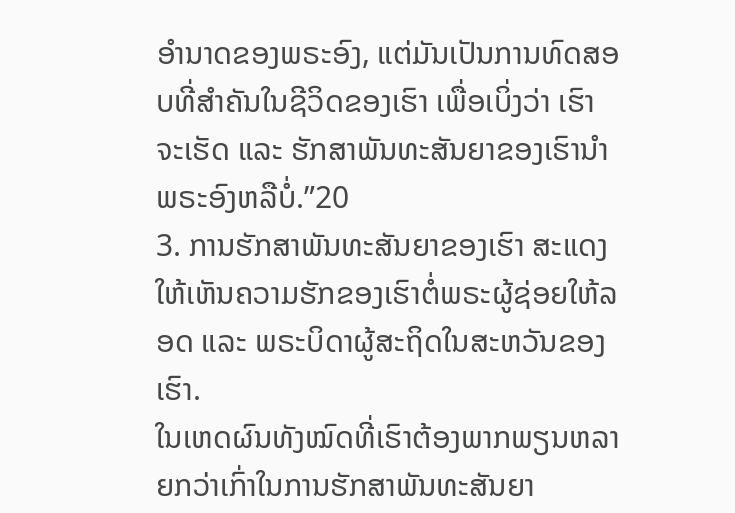ອຳນາດຂອງພຣະອົງ, ແຕ່ມັນເປັນການທົດສອບທີ່ສຳຄັນໃນຊີວິດຂອງເຮົາ ເພື່ອເບິ່ງວ່າ ເຮົາ ຈະເຮັດ ແລະ ຮັກສາພັນທະສັນຍາຂອງເຮົານຳພຣະອົງຫລືບໍ່.”20
3. ການຮັກສາພັນທະສັນຍາຂອງເຮົາ ສະແດງໃຫ້ເຫັນຄວາມຮັກຂອງເຮົາຕໍ່ພຣະຜູ້ຊ່ອຍໃຫ້ລອດ ແລະ ພຣະບິດາຜູ້ສະຖິດໃນສະຫວັນຂອງເຮົາ.
ໃນເຫດຜົນທັງໝົດທີ່ເຮົາຕ້ອງພາກພຽນຫລາຍກວ່າເກົ່າໃນການຮັກສາພັນທະສັນຍາ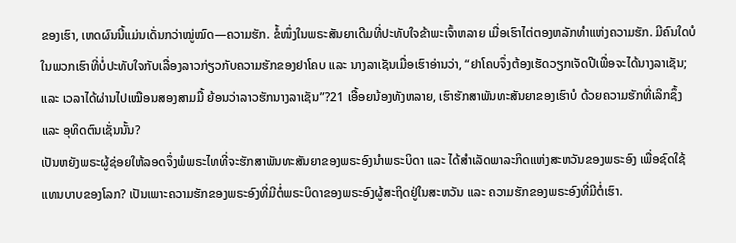ຂອງເຮົາ, ເຫດຜົນນີ້ແມ່ນເດັ່ນກວ່າໝູ່ໝົດ—ຄວາມຮັກ. ຂໍ້ໜຶ່ງໃນພຣະສັນຍາເດີມທີ່ປະທັບໃຈຂ້າພະເຈົ້າຫລາຍ ເມື່ອເຮົາໄຕ່ຕອງຫລັກທຳແຫ່ງຄວາມຮັກ. ມີຄົນໃດບໍໃນພວກເຮົາທີ່ບໍ່ປະທັບໃຈກັບເລື່ອງລາວກ່ຽວກັບຄວາມຮັກຂອງຢາໂຄບ ແລະ ນາງລາເຊັນເມື່ອເຮົາອ່ານວ່າ, “ຢາໂຄບຈຶ່ງຕ້ອງເຮັດວຽກເຈັດປີເພື່ອຈະໄດ້ນາງລາເຊັນ; ແລະ ເວລາໄດ້ຜ່ານໄປເໝືອນສອງສາມມື້ ຍ້ອນວ່າລາວຮັກນາງລາເຊັນ”?21 ເອື້ອຍນ້ອງທັງຫລາຍ, ເຮົາຮັກສາພັນທະສັນຍາຂອງເຮົາບໍ ດ້ວຍຄວາມຮັກທີ່ເລິກຊຶ້ງ ແລະ ອຸທິດຕົນເຊັ່ນນັ້ນ?
ເປັນຫຍັງພຣະຜູ້ຊ່ອຍໃຫ້ລອດຈຶ່ງພໍພຣະໄທທີ່ຈະຮັກສາພັນທະສັນຍາຂອງພຣະອົງນຳພຣະບິດາ ແລະ ໄດ້ສຳເລັດພາລະກິດແຫ່ງສະຫວັນຂອງພຣະອົງ ເພື່ອຊົດໃຊ້ແທນບາບຂອງໂລກ? ເປັນເພາະຄວາມຮັກຂອງພຣະອົງທີ່ມີຕໍ່ພຣະບິດາຂອງພຣະອົງຜູ້ສະຖິດຢູ່ໃນສະຫວັນ ແລະ ຄວາມຮັກຂອງພຣະອົງທີ່ມີຕໍ່ເຮົາ.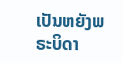ເປັນຫຍັງພຣະບິດາ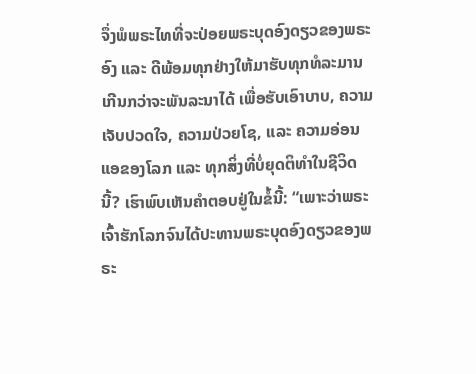ຈຶ່ງພໍພຣະໄທທີ່ຈະປ່ອຍພຣະບຸດອົງດຽວຂອງພຣະອົງ ແລະ ດີພ້ອມທຸກຢ່າງໃຫ້ມາຮັບທຸກທໍລະມານເກີນກວ່າຈະພັນລະນາໄດ້ ເພື່ອຮັບເອົາບາບ, ຄວາມເຈັບປວດໃຈ, ຄວາມປ່ວຍໂຊ, ແລະ ຄວາມອ່ອນແອຂອງໂລກ ແລະ ທຸກສິ່ງທີ່ບໍ່ຍຸດຕິທຳໃນຊີວິດນີ້? ເຮົາພົບເຫັນຄຳຕອບຢູ່ໃນຂໍ້ນີ້: “ເພາະວ່າພຣະເຈົ້າຮັກໂລກຈົນໄດ້ປະທານພຣະບຸດອົງດຽວຂອງພຣະ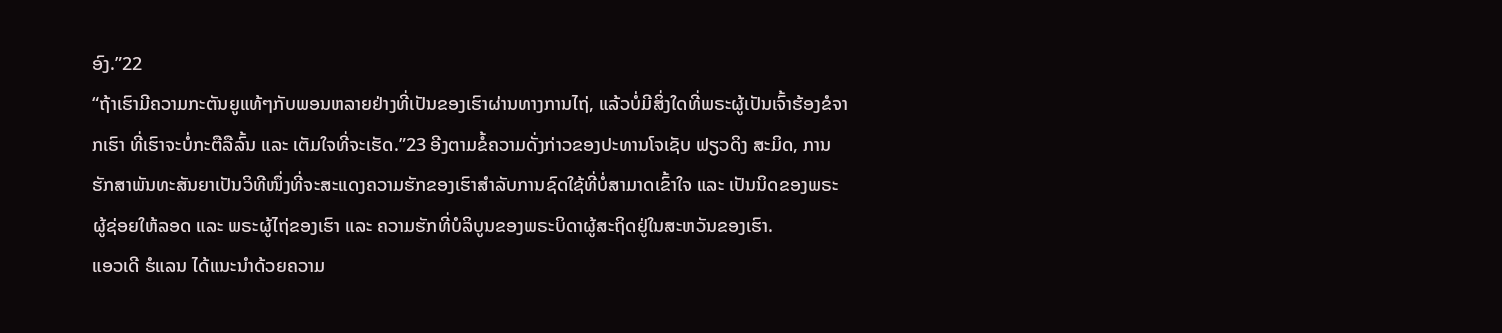ອົງ.”22
“ຖ້າເຮົາມີຄວາມກະຕັນຍູແທ້ໆກັບພອນຫລາຍຢ່າງທີ່ເປັນຂອງເຮົາຜ່ານທາງການໄຖ່, ແລ້ວບໍ່ມີສິ່ງໃດທີ່ພຣະຜູ້ເປັນເຈົ້າຮ້ອງຂໍຈາກເຮົາ ທີ່ເຮົາຈະບໍ່ກະຕືລືລົ້ນ ແລະ ເຕັມໃຈທີ່ຈະເຮັດ.”23 ອີງຕາມຂໍ້ຄວາມດັ່ງກ່າວຂອງປະທານໂຈເຊັບ ຟຽວດິງ ສະມິດ, ການຮັກສາພັນທະສັນຍາເປັນວິທີໜຶ່ງທີ່ຈະສະແດງຄວາມຮັກຂອງເຮົາສຳລັບການຊົດໃຊ້ທີ່ບໍ່ສາມາດເຂົ້າໃຈ ແລະ ເປັນນິດຂອງພຣະຜູ້ຊ່ອຍໃຫ້ລອດ ແລະ ພຣະຜູ້ໄຖ່ຂອງເຮົາ ແລະ ຄວາມຮັກທີ່ບໍລິບູນຂອງພຣະບິດາຜູ້ສະຖິດຢູ່ໃນສະຫວັນຂອງເຮົາ.
ແອວເດີ ຮໍແລນ ໄດ້ແນະນຳດ້ວຍຄວາມ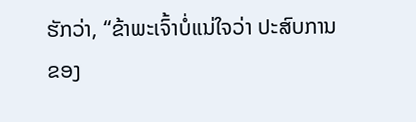ຮັກວ່າ, “ຂ້າພະເຈົ້າບໍ່ແນ່ໃຈວ່າ ປະສົບການຂອງ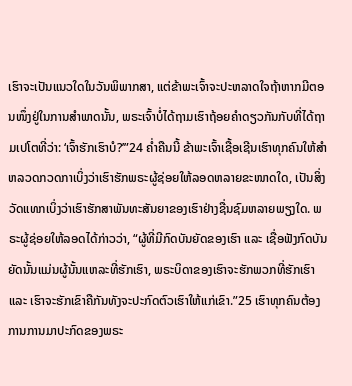ເຮົາຈະເປັນແນວໃດໃນວັນພິພາກສາ, ແຕ່ຂ້າພະເຈົ້າຈະປະຫລາດໃຈຖ້າຫາກມີຕອນໜຶ່ງຢູ່ໃນການສຳພາດນັ້ນ, ພຣະເຈົ້າບໍ່ໄດ້ຖາມເຮົາຖ້ອຍຄຳດຽວກັນກັບທີ່ໄດ້ຖາມເປໂຕທີ່ວ່າ: ‘ເຈົ້າຮັກເຮົາບໍ?’”24 ຄ່ຳຄືນນີ້ ຂ້າພະເຈົ້າເຊື້ອເຊີນເຮົາທຸກຄົນໃຫ້ສຳຫລວດກວດກາເບິ່ງວ່າເຮົາຮັກພຣະຜູ້ຊ່ອຍໃຫ້ລອດຫລາຍຂະໜາດໃດ, ເປັນສິ່ງວັດແທກເບິ່ງວ່າເຮົາຮັກສາພັນທະສັນຍາຂອງເຮົາຢ່າງຊື່ນຊົມຫລາຍພຽງໃດ. ພຣະຜູ້ຊ່ອຍໃຫ້ລອດໄດ້ກ່າວວ່າ, “ຜູ້ທີ່ມີກົດບັນຍັດຂອງເຮົາ ແລະ ເຊື່ອຟັງກົດບັນຍັດນັ້ນແມ່ນຜູ້ນັ້ນແຫລະທີ່ຮັກເຮົາ, ພຣະບິດາຂອງເຮົາຈະຮັກພວກທີ່ຮັກເຮົາ ແລະ ເຮົາຈະຮັກເຂົາຄືກັນທັງຈະປະກົດຕົວເຮົາໃຫ້ແກ່ເຂົາ.”25 ເຮົາທຸກຄົນຕ້ອງການການມາປະກົດຂອງພຣະ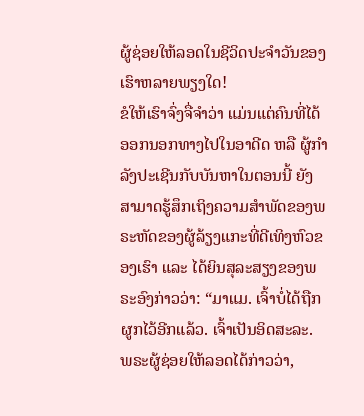ຜູ້ຊ່ອຍໃຫ້ລອດໃນຊີວິດປະຈຳວັນຂອງເຮົາຫລາຍພຽງໃດ!
ຂໍໃຫ້ເຮົາຈົ່ງຈື່ຈຳວ່າ ແມ່ນແຕ່ຄົນທີ່ໄດ້ອອກນອກທາງໄປໃນອາດີດ ຫລື ຜູ້ກຳລັງປະເຊີນກັບບັນຫາໃນຕອນນີ້ ຍັງສາມາດຮູ້ສຶກເຖິງຄວາມສຳພັດຂອງພຣະຫັດຂອງຜູ້ລ້ຽງແກະທີ່ດີເທິງຫົວຂອງເຮົາ ແລະ ໄດ້ຍິນສຸລະສຽງຂອງພຣະອົງກ່າວວ່າ: “ມາແມ. ເຈົ້າບໍ່ໄດ້ຖືກຜູກໄວ້ອີກແລ້ວ. ເຈົ້າເປັນອິດສະລະ. ພຣະຜູ້ຊ່ອຍໃຫ້ລອດໄດ້ກ່າວວ່າ,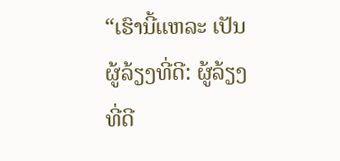“ເຮົານີ້ແຫລະ ເປັນຜູ້ລ້ຽງທີ່ດີ: ຜູ້ລ້ຽງທີ່ດີ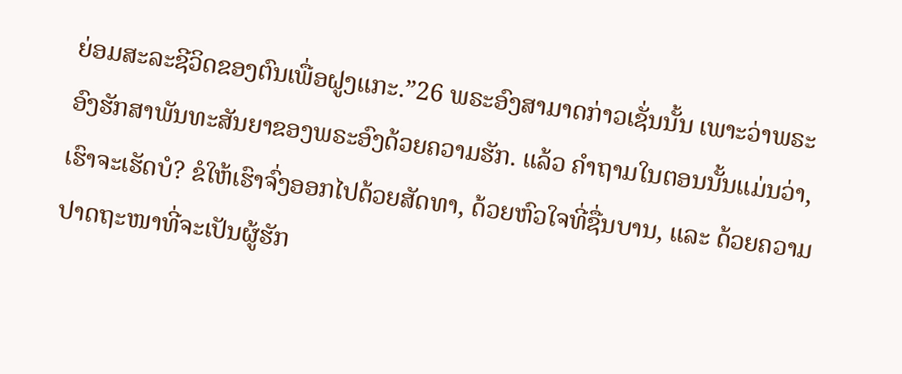ຍ່ອມສະລະຊີວິດຂອງຕົນເພື່ອຝູງແກະ.”26 ພຣະອົງສາມາດກ່າວເຊັ່ນນັ້ນ ເພາະວ່າພຣະອົງຮັກສາພັນທະສັນຍາຂອງພຣະອົງດ້ວຍຄວາມຮັກ. ແລ້ວ ຄຳຖາມໃນຕອນນັ້ນແມ່ນວ່າ, ເຮົາຈະເຮັດບໍ? ຂໍໃຫ້ເຮົາຈົ່ງອອກໄປດ້ວຍສັດທາ, ດ້ວຍຫົວໃຈທີ່ຊື່ນບານ, ແລະ ດ້ວຍຄວາມປາດຖະໜາທີ່ຈະເປັນຜູ້ຮັກ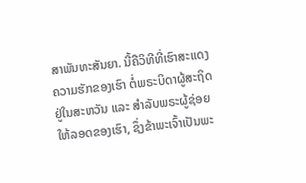ສາພັນທະສັນຍາ. ນີ້ຄືວິທີທີ່ເຮົາສະແດງຄວາມຮັກຂອງເຮົາ ຕໍ່ພຣະບິດາຜູ້ສະຖິດຢູ່ໃນສະຫວັນ ແລະ ສຳລັບພຣະຜູ້ຊ່ອຍໃຫ້ລອດຂອງເຮົາ, ຊຶ່ງຂ້າພະເຈົ້າເປັນພະ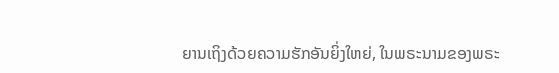ຍານເຖິງດ້ວຍຄວາມຮັກອັນຍິ່ງໃຫຍ່, ໃນພຣະນາມຂອງພຣະ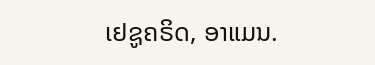ເຢຊູຄຣິດ, ອາແມນ.